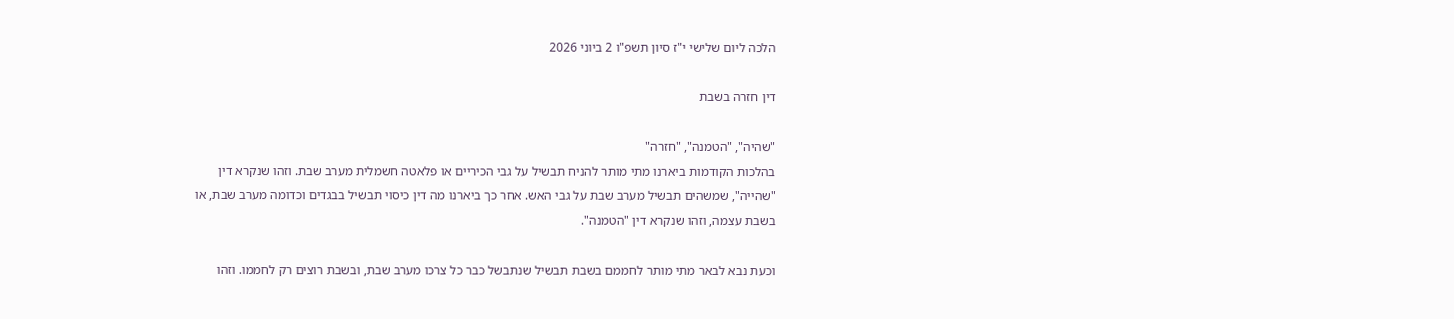הלכה ליום שלישי י"ז סיון תשפ"ו 2 ביוני 2026

דין חזרה בשבת

"שהיה", "הטמנה", "חזרה"
בהלכות הקודמות ביארנו מתי מותר להניח תבשיל על גבי הכיריים או פלאטה חשמלית מערב שבת. וזהו שנקרא דין "שהייה", שמשהים תבשיל מערב שבת על גבי האש. אחר כך ביארנו מה דין כיסוי תבשיל בבגדים וכדומה מערב שבת, או בשבת עצמה, וזהו שנקרא דין "הטמנה".

וכעת נבא לבאר מתי מותר לחממם בשבת תבשיל שנתבשל כבר כל צרכו מערב שבת, ובשבת רוצים רק לחממו. וזהו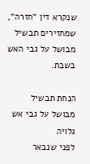שנקרא דין "חזרה", שמחזירים תבשיל מבושל על גבי האש בשבת.

הנחת תבשיל מבושל על גבי אש גלויה
לפני שנבאר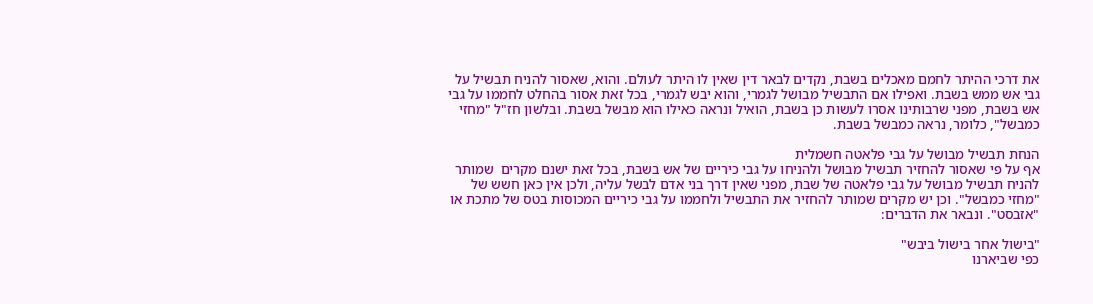את דרכי ההיתר לחמם מאכלים בשבת, נקדים לבאר דין שאין לו היתר לעולם. והוא, שאסור להניח תבשיל על גבי אש ממש בשבת. ואפילו אם התבשיל מבושל לגמרי, והוא יבש לגמרי, בכל זאת אסור בהחלט לחממו על גבי אש בשבת, מפני שרבותינו אסרו לעשות כן בשבת, הואיל ונראה כאילו הוא מבשל בשבת. ובלשון חז"ל "מחזי כמבשל", כלומר, נראה כמבשל בשבת.

הנחת תבשיל מבושל על גבי פלאטה חשמלית
אף על פי שאסור להחזיר תבשיל מבושל ולהניחו על גבי כיריים של אש בשבת, בכל זאת ישנם מקרים  שמותר להניח תבשיל מבושל על גבי פלאטה של שבת, מפני שאין דרך בני אדם לבשל עליה, ולכן אין כאן חשש של "מחזי כמבשל". וכן יש מקרים שמותר להחזיר את התבשיל ולחממו על גבי כיריים המכוסות בטס של מתכת או "אזבסט". ונבאר את הדברים:

"בישול אחר בישול ביבש"
כפי שביארנו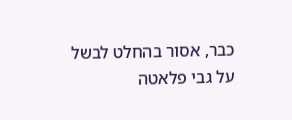כבר, אסור בהחלט לבשל על גבי פלאטה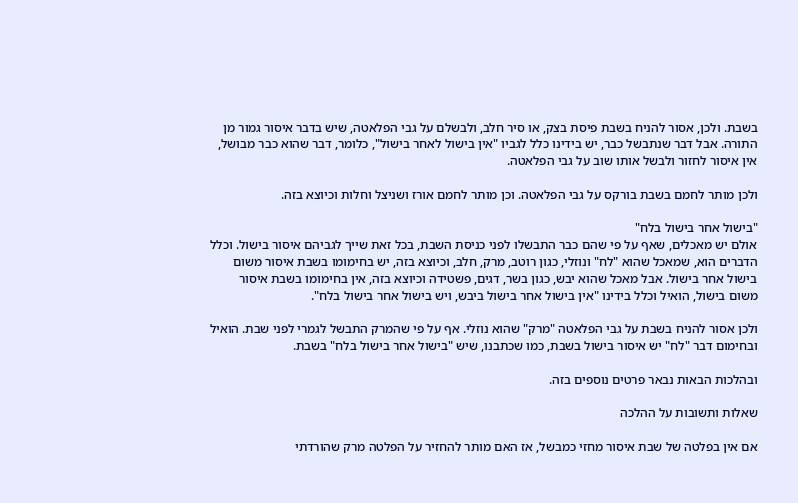בשבת. ולכן, אסור להניח בשבת פיסת בצק, או סיר חלב, ולבשלם על גבי הפלאטה, שיש בדבר איסור גמור מן התורה. אבל דבר שנתבשל כבר, יש בידינו כלל לגביו "אין בישול לאחר בישול", כלומר, דבר שהוא כבר מבושל, אין איסור לחזור ולבשל אותו שוב על גבי הפלאטה.

ולכן מותר לחמם בשבת בורקס על גבי הפלאטה. וכן מותר לחמם אורז ושניצל וחלות וכיוצא בזה.

"בישול אחר בישול בלח"
אולם יש מאכלים, שאף על פי שהם כבר התבשלו לפני כניסת השבת, בכל זאת שייך לגביהם איסור בישול. וכלל הדברים הוא, שמאכל שהוא "לח" ונוזלי, כגון רוטב, מרק, חלב, וכיוצא בזה, יש בחימומו בשבת איסור משום בישול אחר בישול. אבל מאכל שהוא יבש, כגון בשר, דגים, פשטידה וכיוצא בזה, אין בחימומו בשבת איסור משום בישול, הואיל וכלל בידינו "אין בישול אחר בישול ביבש, ויש בישול אחר בישול בלח".

ולכן אסור להניח בשבת על גבי הפלאטה "מרק" שהוא נוזלי. אף על פי שהמרק התבשל לגמרי לפני שבת. הואיל ובחימום דבר "לח" יש איסור בישול בשבת, כמו שכתבנו, שיש "בישול אחר בישול בלח" בשבת.

ובהלכות הבאות נבאר פרטים נוספים בזה.

שאלות ותשובות על ההלכה

אם אין בפלטה של שבת איסור מחזי כמבשל, אז האם מותר להחזיר על הפלטה מרק שהורדתי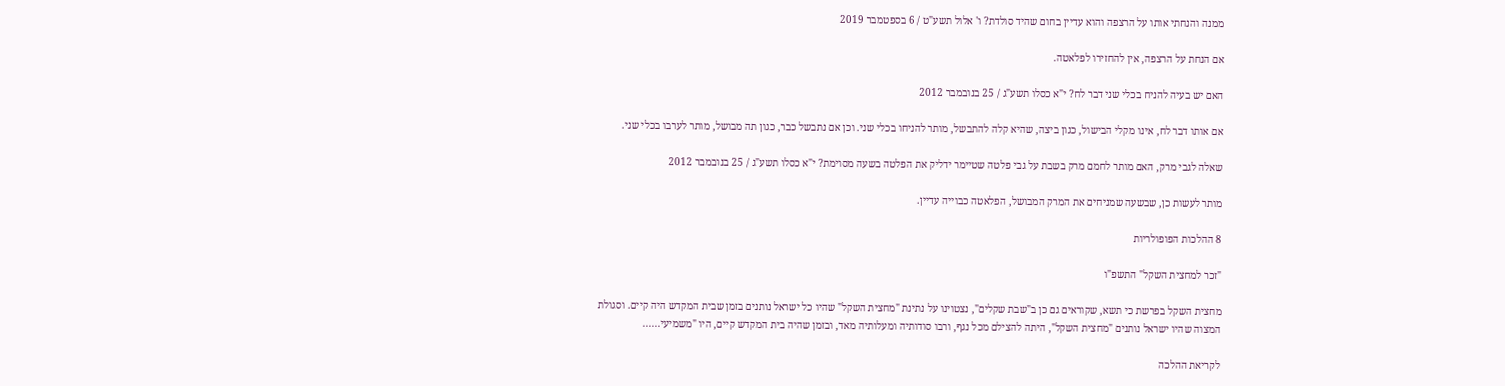ממנה והנחתי אותו על הרצפה והוא עדיין בחום שהיד סולדת? ו' אלול תשע"ט / 6 בספטמבר 2019

אם הנחת על הרצפה, אין להחזירו לפלאטה.

האם יש בעיה להניח בכלי שני דבר לח? י"א כסלו תשע"ג / 25 בנובמבר 2012

אם אותו דבר לח, אינו מקלי הבישול, כגון ביצה, שהיא קלה להתבשל, מותר להניחו בכלי שני. וכן אם נתבשל כבר, כגון תה מבושל, מותר לערבו בכלי שני.

שאלה לגבי מרק, האם מותר לחמם מרק בשבת על גבי פלטה שטיימר ידליק את הפלטה בשעה מסוימת? י"א כסלו תשע"ג / 25 בנובמבר 2012

מותר לעשות כן, שבשעה שמניחים את המרק המבושל, הפלאטה כבוייה עדיין.

8 ההלכות הפופולריות

"זכר למחצית השקל" התשפ"ו

מחצית השקל בפרשת כי תשא, שקוראים גם כן ב"שבת שקלים", נצטוינו על נתינת "מחצית השקל" שהיו כל ישראל נותנים בזמן שבית המקדש היה קיים. וסגולת המצוה שהיו ישראל נותנים "מחצית השקל", היתה להצילם מכל נגף, ורבו סודותיה ומעלותיה מאד, ובזמן שהיה בית המקדש קיים, היו "משמיעי......

לקריאת ההלכה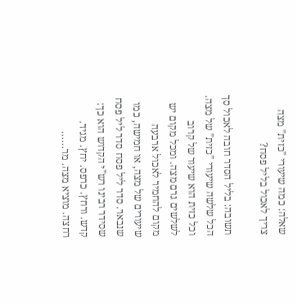שאלה: כמה שיעורי "כזית" מצה צריך לאכול בליל פסח?

תשובה: בליל הסדר חובה לאכול סך הכל שלשה שיעורי "כזית" של מצה. וכל כזית הוא שיעור של קרוב לשלשים גרם מצה. ומכל מקום יש מקום להחמיר לאכול ארבעה שיעורים של מצה, או חמישה, כמו שנבאר. סדר ליל פסח סדר ליל פסח שסידר רבינו רש"י הקדוש הוא כך: קדש. ורחץ. כרפס. יחץ. מגיד. רחצה. מוציא מצה. מר......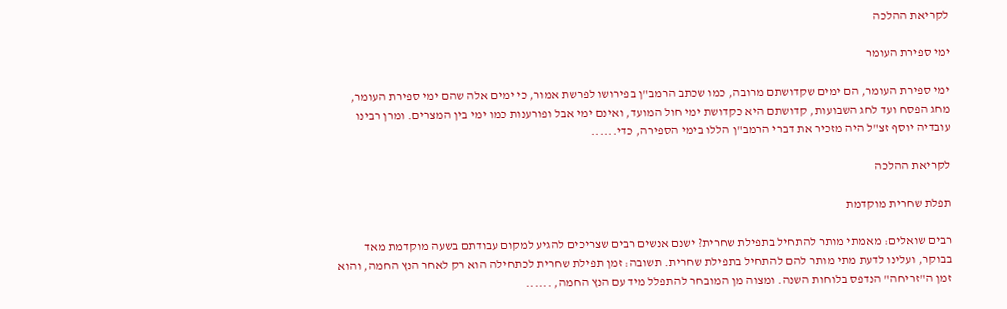לקריאת ההלכה

ימי ספירת העומר

ימי ספירת העומר, הם ימים שקדושתם מרובה, כמו שכתב הרמב"ן בפירושו לפרשת אמור, כי ימים אלה שהם ימי ספירת העומר, מחג הפסח ועד לחג השבועות, קדושתם היא כקדושת ימי חול המועד, ואינם ימי אבל ופורענות כמו ימי בין המצרים. ומרן רבינו עובדיה יוסף זצ"ל היה מזכיר את דברי הרמב"ן הללו בימי הספירה, כדי......

לקריאת ההלכה

תפלת שחרית מוקדמת

רבים שואלים: מאמתי מותר להתחיל בתפילת שחרית? ישנם אנשים רבים שצריכים להגיע למקום עבודתם בשעה מוקדמת מאד בבוקר, ועלינו לדעת מתי מותר להם להתחיל בתפילת שחרית. תשובה: זמן תפילת שחרית לכתחילה הוא רק לאחר הנץ החמה, והוא זמן ה"זריחה" הנדפס בלוחות השנה. ומצוה מן המובחר להתפלל מיד עם הנץ החמה, ......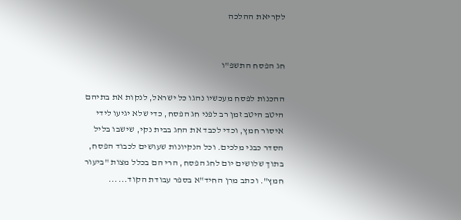לקריאת ההלכה


חג הפסח התשפ"ו

ההכנות לפסח מעכשיו נהגו כל ישראל, לנקות את בתיהם היטב היטב זמן רב לפני חג הפסח, כדי שלא יגיעו לידי איסור חמץ, וכדי לכבד את החג בבית נקי, שישבו בליל הסדר כבני מלכים. וכל הנקיונות שעושים לכבוד הפסח, בתוך שלושים יום לחג הפסח, הרי הם בכלל מצות "ביעור חמץ". וכתב מרן החיד"א בספר עבודת הקוד......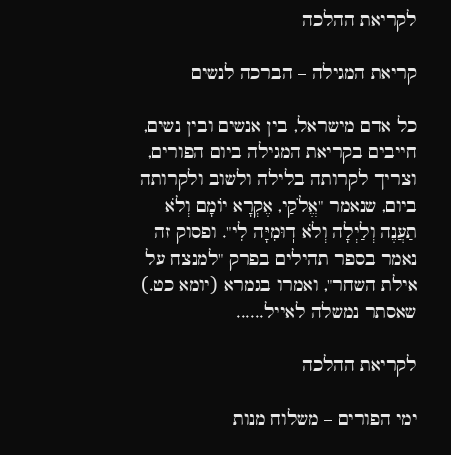לקריאת ההלכה

קריאת המגילה – הברכה לנשים

כל אדם מישראל, בין אנשים ובין נשים, חייבים בקריאת המגילה ביום הפורים, וצריך לקרותה בלילה ולשוב ולקרותה ביום, שנאמר "אֱלֹקַי, אֶקְרָא יוֹמָם וְלֹא תַעֲנֶה וְלַיְלָה וְלֹא דֽוּמִיָּה לִי". ופסוק זה נאמר בספר תהילים בפרק "למנצח על אילת השחר", ואמרו בגמרא (יומא כט.) שאסתר נמשלה לאייל......

לקריאת ההלכה

ימי הפורים – משלוח מנות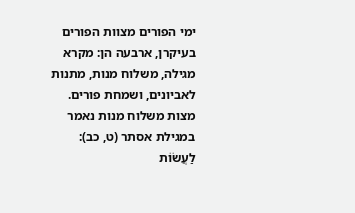ימי הפורים מצוות הפורים בעיקרן, ארבעה הן: מקרא מגילה, משלוח מנות, מתנות לאביונים, ושמחת פורים. מצות משלוח מנות נאמר במגילת אסתר (ט, כב): לַעֲשׂוֹת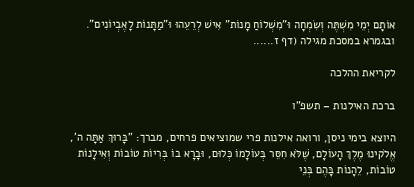אוֹתָם יְמֵי מִשְׁתֶּה וְשִׂמְחָה וּ"מִשְׁלוֹחַ מָנוֹת" אִישׁ לְרֵעֵהוּ וּ"מַתָּנוֹת לָאֶבְיוֹנִים". ובגמרא במסכת מגילה (דף ז......

לקריאת ההלכה

ברכת האילנות – תשפ"ו

היוצא בימי ניסן, ורואה אילנות פרי שמוציאים פרחים, מברך: "בָּרוּךְ אַתָּה ה', אֱלֹקינוּ מֶלֶךְ הָעוֹלָם, שֶׁלֹּא חִסֵּר בְּעוֹלָמוֹ כְּלוּם, וּבָרָא בוֹ בְּרִיוֹת טוֹבוֹת וְאִילָנוֹת טוֹבוֹת, לֵהָנוֹת בָּהֶם בְּנֵי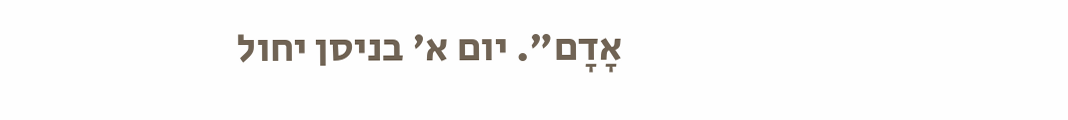אָדָם". יום א' בניסן יחול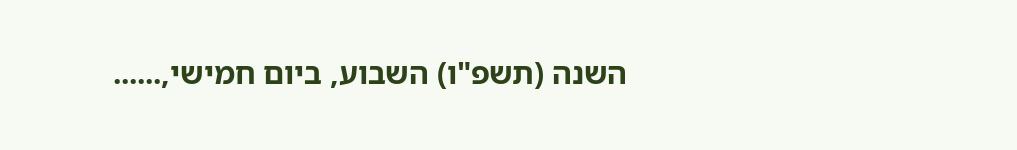השנה (תשפ"ו) השבוע, ביום חמישי,......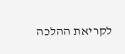לקריאת ההלכה